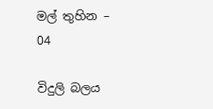මල් තුහින – 04

විදුලි බලය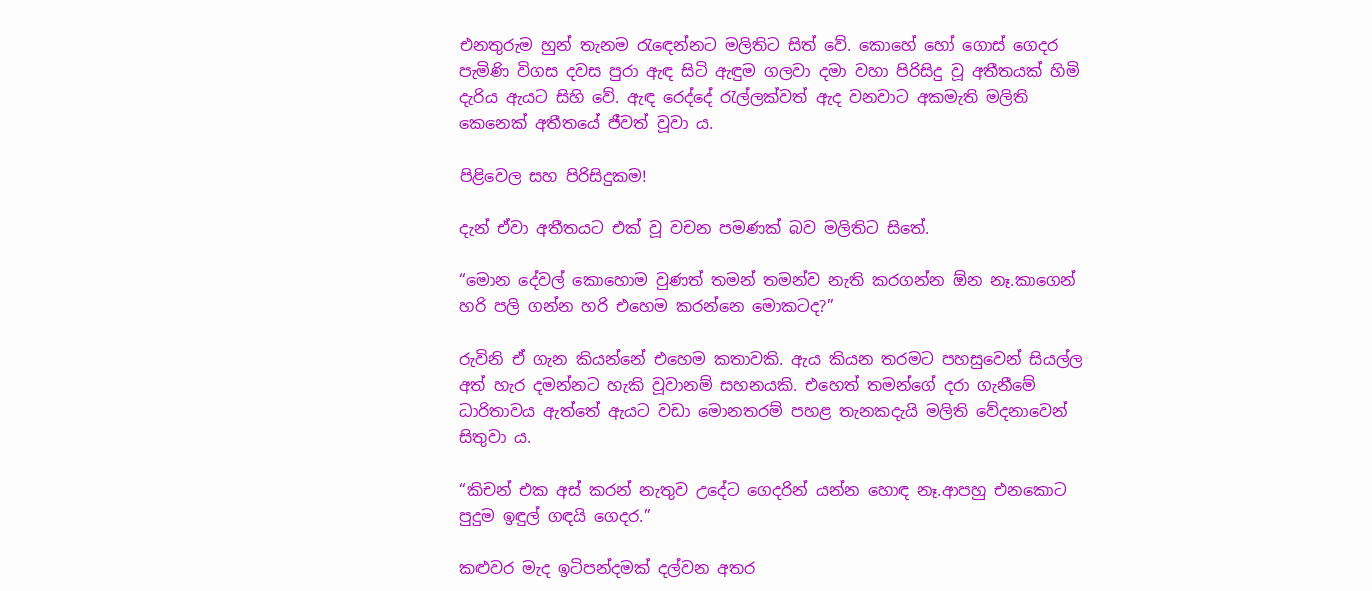එනතුරුම හුන් තැනම රැඳෙන්නට මලිතිට සිත් වේ. කොහේ හෝ ගොස් ගෙදර පැමිණි විගස දවස පුරා ඇඳ සිටි ඇඳුම ගලවා දමා වහා පිරිසිදු වූ අතීතයක් හිමි දැරිය ඇයට සිහි වේ. ඇඳ රෙද්දේ රැල්ලක්වත් ඇද වනවාට අකමැති මලිති කෙනෙක් අතීතයේ ජීවත් වූවා ය.

පිළිවෙල සහ පිරිසිදුකම!

දැන් ඒවා අතීතයට එක් වූ වචන පමණක් බව මලිතිට සිතේ.

“මොන දේවල් කොහොම වුණත් තමන් තමන්ව නැති කරගන්න ඕන නෑ.කාගෙන් හරි පලි ගන්න හරි එහෙම කරන්නෙ මොකටද?”

රුවිනි ඒ ගැන කියන්නේ එහෙම කතාවකි. ඇය කියන තරමට පහසුවෙන් සියල්ල අත් හැර දමන්නට හැකි වූවානම් සහනයකි. එහෙත් තමන්ගේ දරා ගැනීමේ ධාරිතාවය ඇත්තේ ඇයට වඩා මොනතරම් පහළ තැනකදැයි මලිති වේදනාවෙන් සිතුවා ය.

“කිචන් එක අස් කරන් නැතුව උදේට ගෙදරින් යන්න හොඳ නෑ.ආපහු එනකොට පුදුම ඉඳුල් ගඳයි ගෙදර.”

කළුවර මැද ඉටිපන්දමක් දල්වන අතර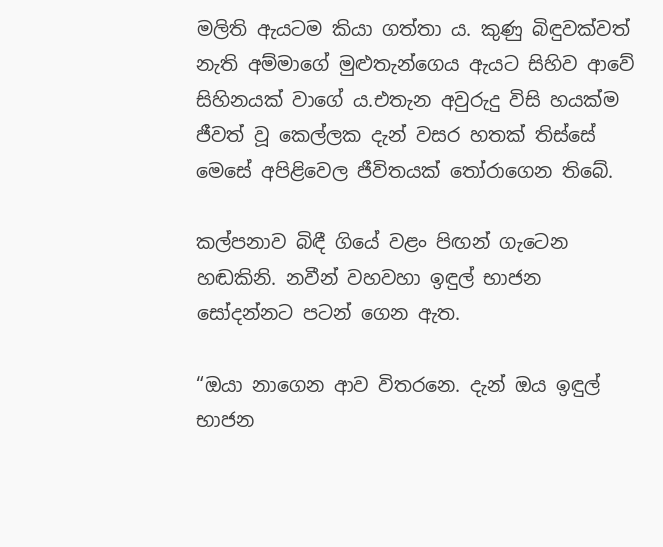මලිති ඇයටම කියා ගත්තා ය. කුණු බිඳුවක්වත් නැති අම්මාගේ මුළුතැන්ගෙය ඇයට සිහිව ආවේ සිහිනයක් වාගේ ය.එතැන අවුරුදු විසි හයක්ම ජීවත් වූ කෙල්ලක දැන් වසර හතක් තිස්සේ මෙසේ අපිළිවෙල ජීවිතයක් තෝරාගෙන තිබේ.

කල්පනාව බිඳී ගියේ වළං පිඟන් ගැටෙන හඬකිනි. නවීන් වහවහා ඉඳුල් භාජන සෝදන්නට පටන් ගෙන ඇත.

“ඔයා නාගෙන ආව විතරනෙ. දැන් ඔය ඉඳුල් භාජන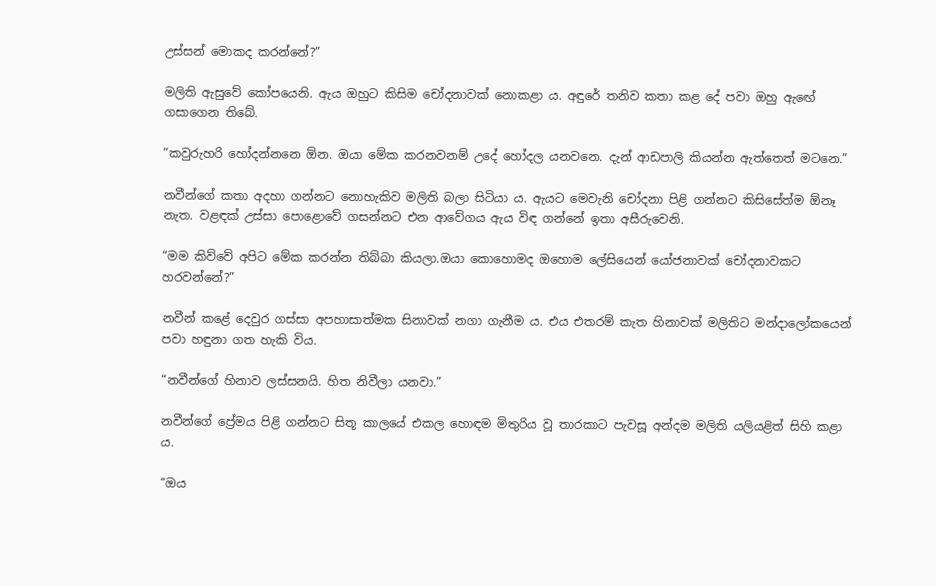උස්සන් මොකද කරන්නේ?”

මලිති ඇසුවේ කෝපයෙනි. ඇය ඔහුට කිසිම චෝදනාවක් නොකළා ය. අඳුරේ තනිව කතා කළ දේ පවා ඔහු ඇඟේ ගසාගෙන තිබේ.

“කවුරුහරි හෝදන්නනෙ ඕන. ඔයා මේක කරනවනම් උදේ හෝදල යනවනෙ. දැන් ආඩපාලි කියන්න ඇත්තෙත් මටනෙ.”

නවීන්ගේ කතා අදහා ගන්නට නොහැකිව මලිති බලා සිටියා ය. ඇයට මෙවැනි චෝදනා පිළි ගන්නට කිසිසේත්ම ඕනෑ නැත. වළඳක් උස්සා පොළොවේ ගසන්නට එන ආවේගය ඇය විඳ ගන්නේ ඉතා අසීරුවෙනි.

“මම කිව්වේ අපිට මේක කරන්න තිබ්බා කියලා.ඔයා කොහොමද ඔහොම ලේසියෙන් යෝජනාවක් චෝදනාවකට හරවන්නේ?”

නවීන් කළේ දෙවුර ගස්සා අපහාසාත්මක සිනාවක් නගා ගැනීම ය. එය එතරම් කැත හිනාවක් මලිතිට මන්දාලෝකයෙන් පවා හඳුනා ගත හැකි විය.

“නවීන්ගේ හිනාව ලස්සනයි. හිත නිවීලා යනවා.”

නවීන්ගේ ප්‍රේමය පිළි ගන්නට සිතූ කාලයේ එකල හොඳම මිතුරිය වූ තාරකාට පැවසූ අන්දම මලිති යලියළිත් සිහි කළා ය.

“ඔය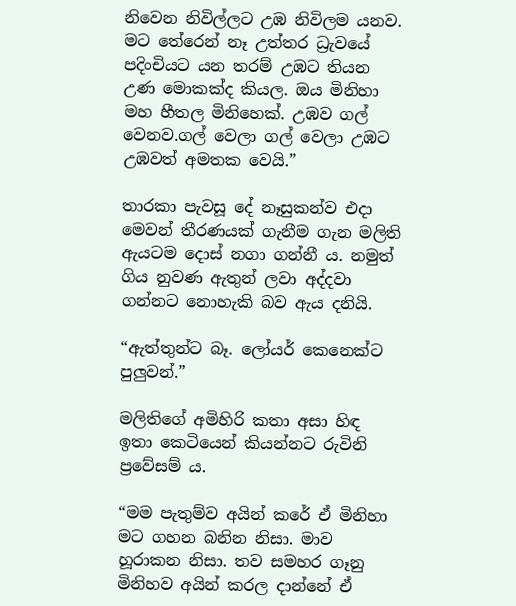නිවෙන නිවිල්ලට උඹ නිවිලම යනව. මට තේරෙන් නෑ උත්තර ධ්‍රැවයේ පදිංචියට යන තරම් උඹට තියන උණ මොකක්ද කියල. ඔය මිනිහා මහ හීතල මිනිහෙක්. උඹව ගල් වෙනව.ගල් වෙලා ගල් වෙලා උඹට උඹවත් අමතක වෙයි.”

තාරකා පැවසූ දේ නෑසුකන්ව එදා මෙවන් තීරණයක් ගැනීම ගැන මලිති ඇයටම දොස් නගා ගන්නී ය. නමුත් ගිය නුවණ ඇතුන් ලවා අද්දවා ගන්නට නොහැකි බව ඇය දනියි.

“ඇත්තුන්ට බෑ. ලෝයර් කෙනෙක්ට පුලුවන්.”

මලිතිගේ අමිහිරි කතා අසා හිඳ ඉතා කෙටියෙන් කියන්නට රුවිනි ප්‍රවේසම් ය.

“මම පැතුම්ව අයින් කරේ ඒ මිනිහා මට ගහන බනින නිසා. මාව හූරාකන නිසා. තව සමහර ගෑනු මිනිහව අයින් කරල දාන්නේ ඒ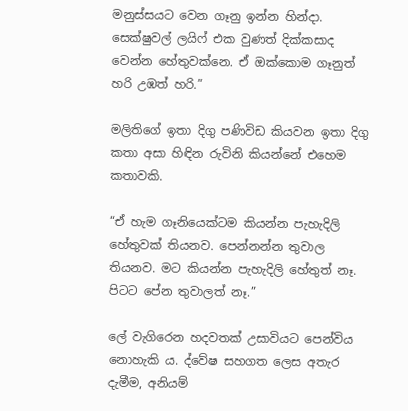මනුස්සයට වෙන ගෑනු ඉන්න හින්දා. සෙක්ෂුවල් ලයිෆ් එක වුණත් දික්කසාද වෙන්න හේතුවක්නෙ. ඒ ඔක්කොම ගෑනුත් හරි උඹත් හරි.”

මලිතිගේ ඉතා දිගු පණිවිඩ කියවන ඉතා දිගු කතා අසා හිඳින රුවිනි කියන්නේ එහෙම කතාවකි.

“ඒ හැම ගෑනියෙක්ටම කියන්න පැහැදිලි හේතුවක් තියනව. පෙන්නන්න තුවාල තියනව. මට කියන්න පැහැදිලි හේතුත් නෑ. පිටට පේන තුවාලත් නෑ.”

ලේ වැගිරෙන හදවතක් උසාවියට පෙන්විය නොහැකි ය. ද්වේෂ සහගත ලෙස අතැර දැමීම, අනියම්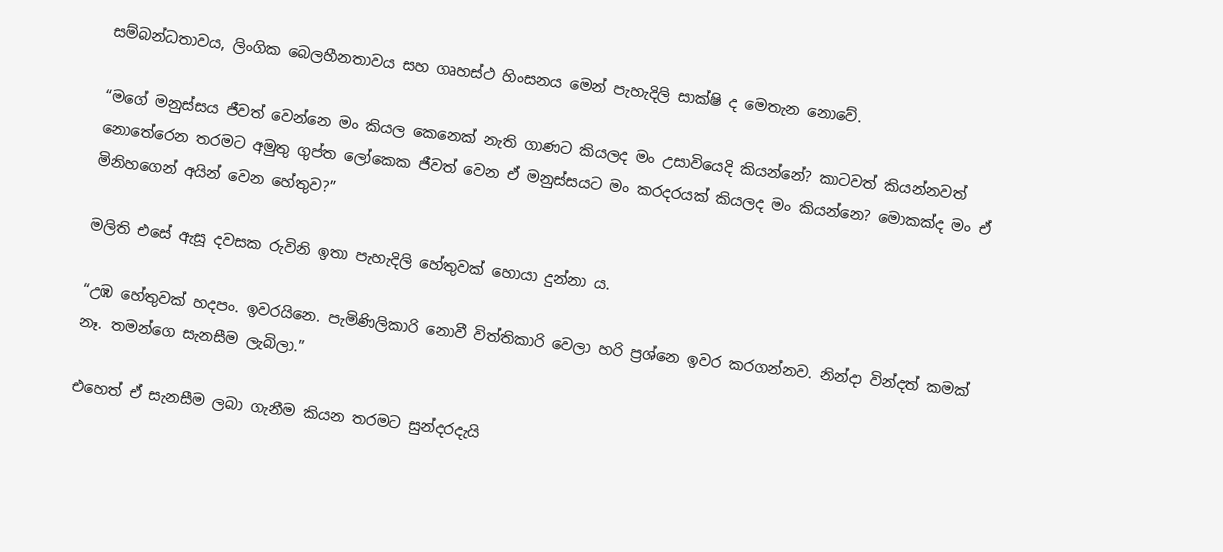සම්බන්ධතාවය, ලිංගික බෙලහීනතාවය සහ ගෘහස්ථ හිංසනය මෙන් පැහැදිලි සාක්ෂි ද මෙතැන නොවේ.

“මගේ මනුස්සය ජීවත් වෙන්නෙ මං කියල කෙනෙක් නැති ගාණට කියලද මං උසාවියෙදි කියන්නේ? කාටවත් කියන්නවත් නොතේරෙන තරමට අමුතු ගුප්ත ලෝකෙක ජීවත් වෙන ඒ මනුස්සයට මං කරදරයක් කියලද මං කියන්නෙ? මොකක්ද මං ඒ මිනිහගෙන් අයින් වෙන හේතුව?”

මලිති එසේ ඇසූ දවසක රුවිනි ඉතා පැහැදිලි හේතුවක් හොයා දුන්නා ය.

“උඹ හේතුවක් හදපං. ඉවරයිනෙ. පැමිණිලිකාරි නොවී විත්තිකාරි වෙලා හරි ප්‍රශ්නෙ ඉවර කරගන්නව. නින්දා වින්දත් කමක් නෑ. තමන්ගෙ සැනසීම ලැබිලා.”

එහෙත් ඒ සැනසීම ලබා ගැනීම කියන තරමට සුන්දරදැයි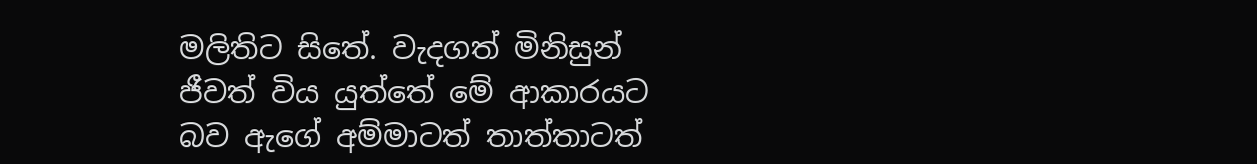මලිතිට සිතේ. වැදගත් මිනිසුන් ජීවත් විය යුත්තේ මේ ආකාරයට බව ඇගේ අම්මාටත් තාත්තාටත්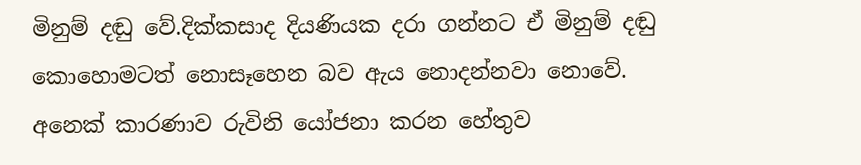මිනුම් දඬු වේ.දික්කසාද දියණියක දරා ගන්නට ඒ මිනුම් දඬු කොහොමටත් නොසෑහෙන බව ඇය නොදන්නවා නොවේ. අනෙක් කාරණාව රුවිනි යෝජනා කරන හේතුව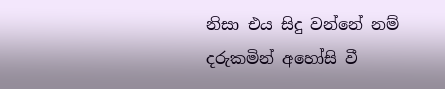නිසා එය සිදු වන්නේ නම් දරුකමින් අහෝසි වී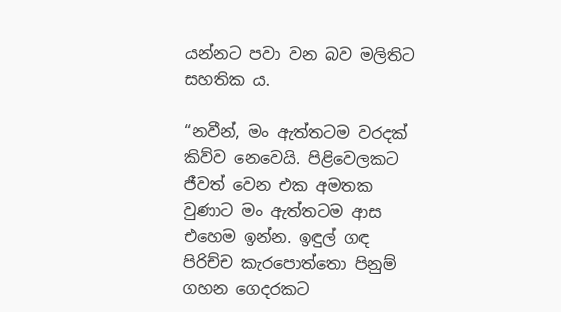යන්නට පවා වන බව මලිතිට සහතික ය.

“නවීන්, මං ඇත්තටම වරදක් කිව්ව නෙවෙයි. පිළිවෙලකට ජීවත් වෙන එක අමතක වුණාට මං ඇත්තටම ආස එහෙම ඉන්න. ඉඳුල් ගඳ පිරිච්ච කැරපොත්තො පිනුම් ගහන ගෙදරකට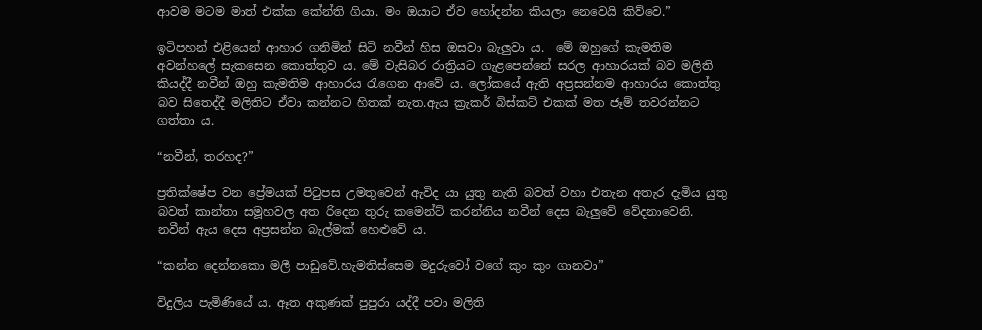ආවම මටම මාත් එක්ක කේන්ති ගියා. මං ඔයාට ඒව හෝදන්න කියලා නෙවෙයි කිව්වෙ.”

ඉටිපහන් එළියෙන් ආහාර ගනිමින් සිටි නවීන් හිස ඔසවා බැලුවා ය.  මේ ඔහුගේ කැමතිම අවන්හලේ සැකසෙන කොත්තුව ය. මේ වැසිබර රාත්‍රියට ගැළපෙන්නේ සරල ආහාරයක් බව මලිති කියද්දී නවීන් ඔහු කැමතිම ආහාරය රැගෙන ආවේ ය. ලෝකයේ ඇති අප්‍රසන්නම ආහාරය කොත්තු බව සිතෙද්දී මලිතිට ඒවා කන්නට හිතක් නැත.ඇය ක්‍රැකර් බිස්කට් එකක් මත ජෑම් තවරන්නට ගත්තා ය.

“නවීන්, තරහද?”

ප්‍රතික්ෂේප වන ප්‍රේමයක් පිටුපස උමතුවෙන් ඇවිද යා යුතු නැති බවත් වහා එතැන අතැර දැමිය යුතු බවත් කාන්තා සමූහවල අත රිදෙන තුරු කමෙන්ට් කරන්නිය නවීන් දෙස බැලුවේ වේදනාවෙනි. නවීන් ඇය දෙස අප්‍රසන්න බැල්මක් හෙළුවේ ය.

“කන්න දෙන්නකො මලී පාඩුවේ.හැමතිස්සෙම මදුරුවෝ වගේ කුං කුං ගානවා”

විදුලිය පැමිණියේ ය. ඈත අකුණක් පුපුරා යද්දී පවා මලිති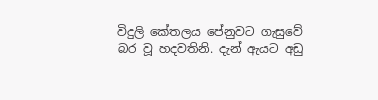විදුලි කේතලය පේනුවට ගැසුවේ බර වූ හදවතිනි. දැන් ඇයට අඩු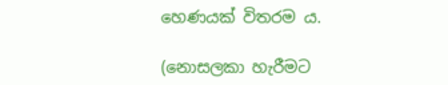හෙණයක් විතරම ය.

(නොසලකා හැරීමට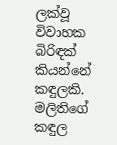ලක්වූ විවාහක බිරිඳක් කියන්නේ කඳුලකි. මලිතිගේ කඳුල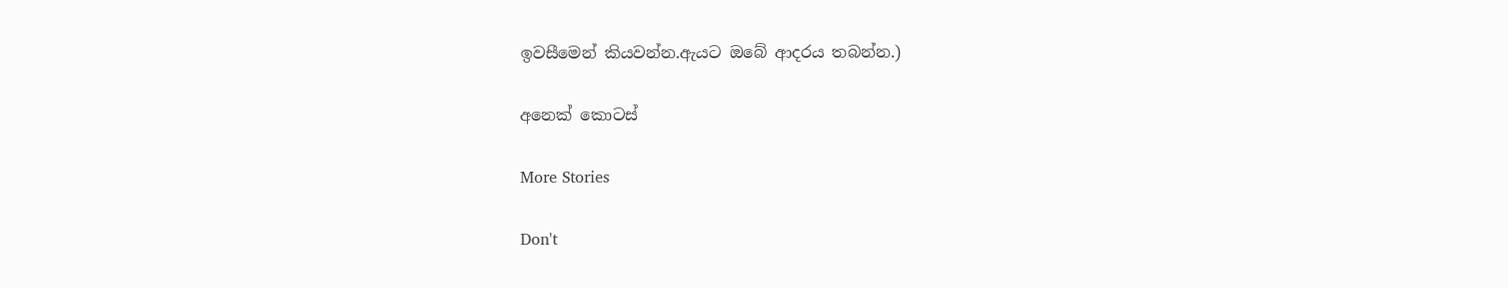ඉවසීමෙන් කියවන්න.ඇයට ඔබේ ආදරය තබන්න.)

අනෙක් කොටස්

More Stories

Don't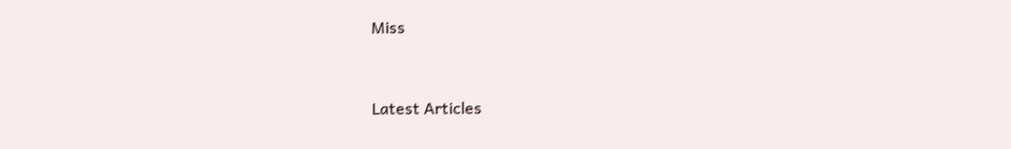Miss


Latest Articles